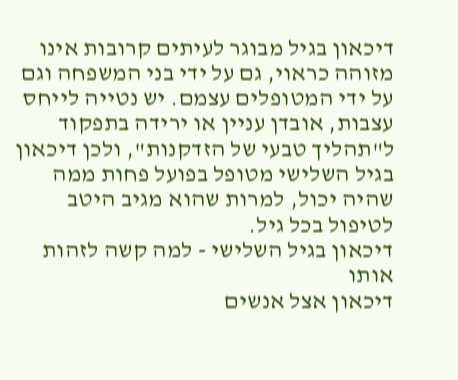דיכאון בגיל מבוגר לעיתים קרובות אינו מזוהה כראוי, גם על ידי בני המשפחה וגם על ידי המטופלים עצמם. יש נטייה לייחס עצבות, אובדן עניין או ירידה בתפקוד ל"תהליך טבעי של הזדקנות", ולכן דיכאון בגיל השלישי מטופל בפועל פחות ממה שהיה יכול, למרות שהוא מגיב היטב לטיפול בכל גיל.
דיכאון בגיל השלישי - למה קשה לזהות אותו
דיכאון אצל אנשים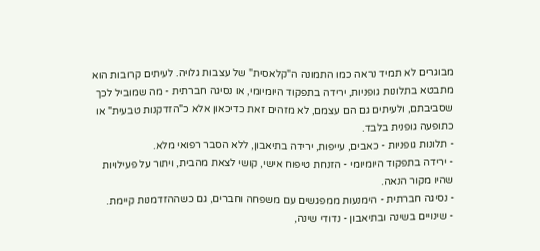מבוגרים לא תמיד נראה כמו התמונה ה"קלאסית" של עצבות גלויה. לעיתים קרובות הוא מתבטא בתלונות גופניות, ירידה בתפקוד היומיומי, או נסיגה חברתית - מה שמוביל לכך שסביבתם, ולעיתים גם הם עצמם, לא מזהים זאת כדיכאון אלא כ"הזדקנות טבעית" או כתופעה גופנית בלבד.
- תלונות גופניות - כאבים, עייפות, ירידה בתיאבון, ללא הסבר רפואי מלא.
- ירידה בתפקוד היומיומי - הזנחת טיפוח אישי, קושי לצאת מהבית, ויתור על פעילויות שהיו מקור הנאה.
- נסיגה חברתית - הימנעות ממפגשים עם משפחה וחברים, גם כשההזדמנות קיימת.
- שינויים בשינה ובתיאבון - נדודי שינה,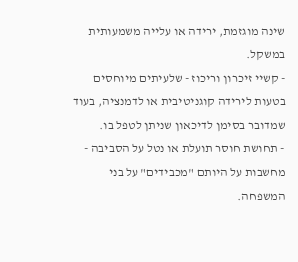שינה מוגזמת, ירידה או עלייה משמעותית במשקל.
- קשיי זיכרון וריכוז - שלעיתים מיוחסים בטעות לירידה קוגניטיבית או לדמנציה, בעוד שמדובר בסימן לדיכאון שניתן לטפל בו.
- תחושת חוסר תועלת או נטל על הסביבה - מחשבות על היותם "מכבידים" על בני המשפחה.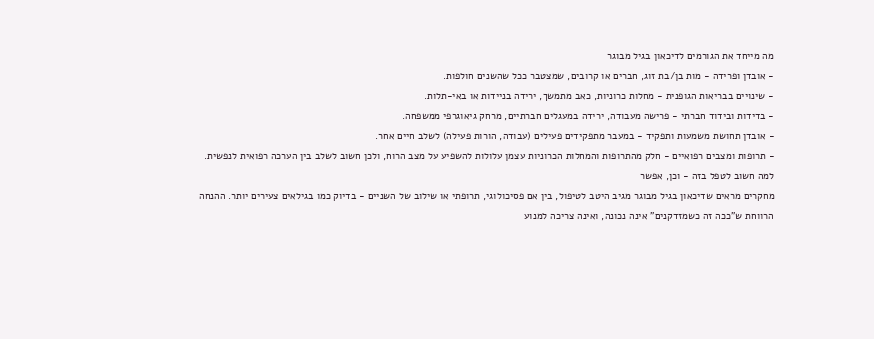מה מייחד את הגורמים לדיכאון בגיל מבוגר
- אובדן ופרידה - מות בן/בת זוג, חברים או קרובים, שמצטבר ככל שהשנים חולפות.
- שינויים בבריאות הגופנית - מחלות כרוניות, כאב מתמשך, ירידה בניידות או באי-תלות.
- בדידות ובידוד חברתי - פרישה מעבודה, ירידה במעגלים חברתיים, מרחק גיאוגרפי ממשפחה.
- אובדן תחושת משמעות ותפקיד - במעבר מתפקידים פעילים (עבודה, הורות פעילה) לשלב חיים אחר.
- תרופות ומצבים רפואיים - חלק מהתרופות והמחלות הכרוניות עצמן עלולות להשפיע על מצב הרוח, ולכן חשוב לשלב בין הערכה רפואית לנפשית.
למה חשוב לטפל בזה - וכן, אפשר
מחקרים מראים שדיכאון בגיל מבוגר מגיב היטב לטיפול, בין אם פסיכולוגי, תרופתי או שילוב של השניים - בדיוק כמו בגילאים צעירים יותר. ההנחה הרווחת ש"ככה זה כשמזדקנים" אינה נכונה, ואינה צריכה למנוע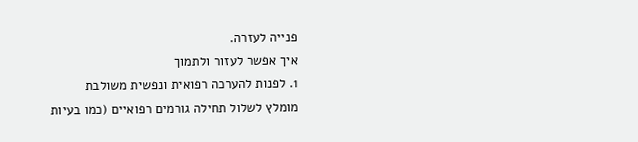פנייה לעזרה.
איך אפשר לעזור ולתמוך
1. לפנות להערכה רפואית ונפשית משולבת
מומלץ לשלול תחילה גורמים רפואיים (כמו בעיות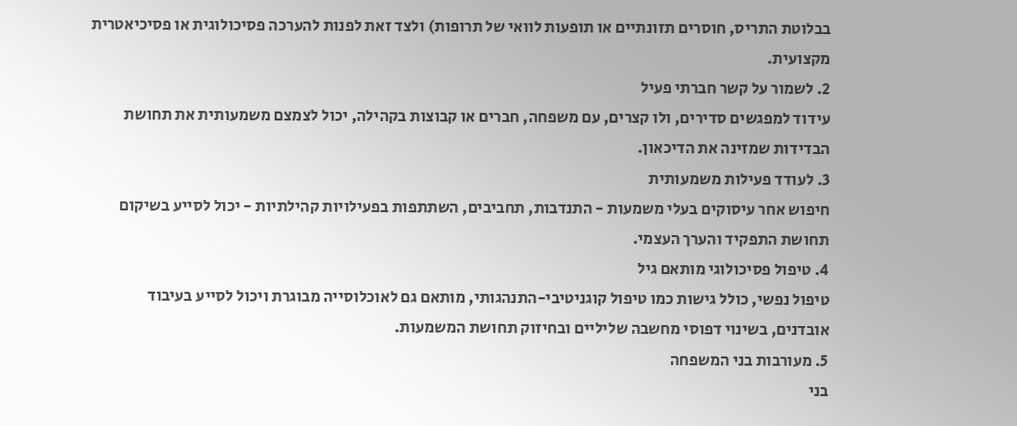בבלוטת התריס, חוסרים תזונתיים או תופעות לוואי של תרופות) ולצד זאת לפנות להערכה פסיכולוגית או פסיכיאטרית מקצועית.
2. לשמור על קשר חברתי פעיל
עידוד למפגשים סדירים, ולו קצרים, עם משפחה, חברים או קבוצות בקהילה, יכול לצמצם משמעותית את תחושת הבדידות שמזינה את הדיכאון.
3. לעודד פעילות משמעותית
חיפוש אחר עיסוקים בעלי משמעות - התנדבות, תחביבים, השתתפות בפעילויות קהילתיות - יכול לסייע בשיקום תחושת התפקיד והערך העצמי.
4. טיפול פסיכולוגי מותאם גיל
טיפול נפשי, כולל גישות כמו טיפול קוגניטיבי-התנהגותי, מותאם גם לאוכלוסייה מבוגרת ויכול לסייע בעיבוד אובדנים, בשינוי דפוסי מחשבה שליליים ובחיזוק תחושת המשמעות.
5. מעורבות בני המשפחה
בני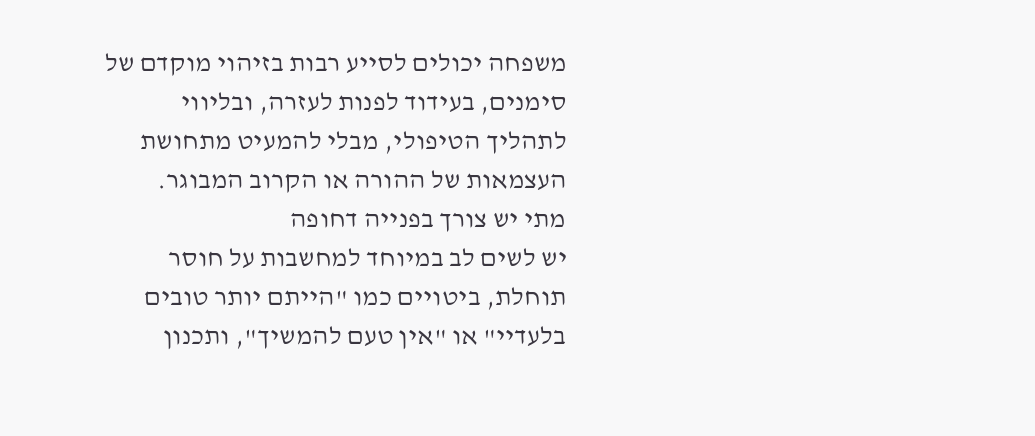משפחה יכולים לסייע רבות בזיהוי מוקדם של סימנים, בעידוד לפנות לעזרה, ובליווי לתהליך הטיפולי, מבלי להמעיט מתחושת העצמאות של ההורה או הקרוב המבוגר.
מתי יש צורך בפנייה דחופה
יש לשים לב במיוחד למחשבות על חוסר תוחלת, ביטויים כמו "הייתם יותר טובים בלעדיי" או "אין טעם להמשיך", ותכנון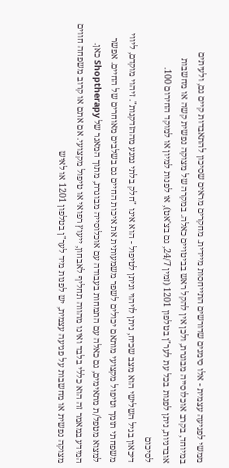ממשי לפגיעה עצמית - אלו סימנים שדורשים התייחסות מיידית. מחקרים מראים שסיכון להתאבדות קיים גם, ולעיתים במיוחד, בקרב אוכלוסייה מבוגרת, ולכן אין להקל ראש בביטויים כאלה. במקרה של מצוקה נפשית קשה או מחשבות אובדניות, ניתן לפנות בכל עת לער"ן בטלפון 1201 (זמין 24/7, גם בצ'אט), או לפנות למיון או למוקד החירום 100.
לסיכום
דיכאון בגיל השלישי הוא מצב שכיח, ניתן לזיהוי וניתן לטיפול - הוא אינו "חלק בלתי נמנע מההזדקנות". זיהוי מוקדם, ליווי משפחתי תומך וטיפול מקצועי מותאם יכולים לשפר משמעותית את איכות החיים גם בשלבים מאוחרים של החיים. אפשר למצוא מטפל/ת מתאימים, גם כאלה עם התמחות בעבודה עם אוכלוסייה מבוגרת, מתוך המאגר של Shoptherapy כאן.
המידע במאמר זה הוא כללי בלבד ואינו מהווה תחליף לאבחון, ייעוץ רפואי או טיפול מקצועי. אם אתם או קרוב משפחה חווים מצוקה נפשית או מחשבות על פגיעה עצמית, יש לפנות מיד לער"ן בטלפון 1201 או לאיש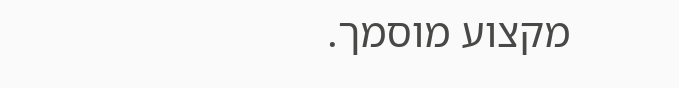מקצוע מוסמך.